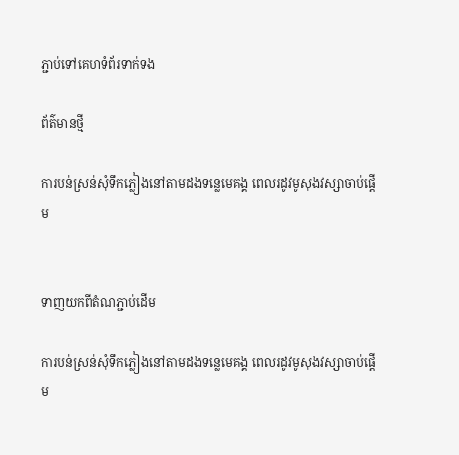ភ្ជាប់ទៅគេហទំព័រទាក់ទង

ព័ត៌មានថ្មី

ការបន់ស្រន់សុំទឹកភ្លៀងនៅតាមដងទន្លេមេគង្គ ពេលរដូវមូសុងវស្សាចាប់ផ្តើម


ទាញយកពីតំណភ្ជាប់ដើម

ការបន់ស្រន់សុំទឹកភ្លៀងនៅតាមដងទន្លេមេគង្គ ពេលរដូវមូសុងវស្សាចាប់ផ្តើម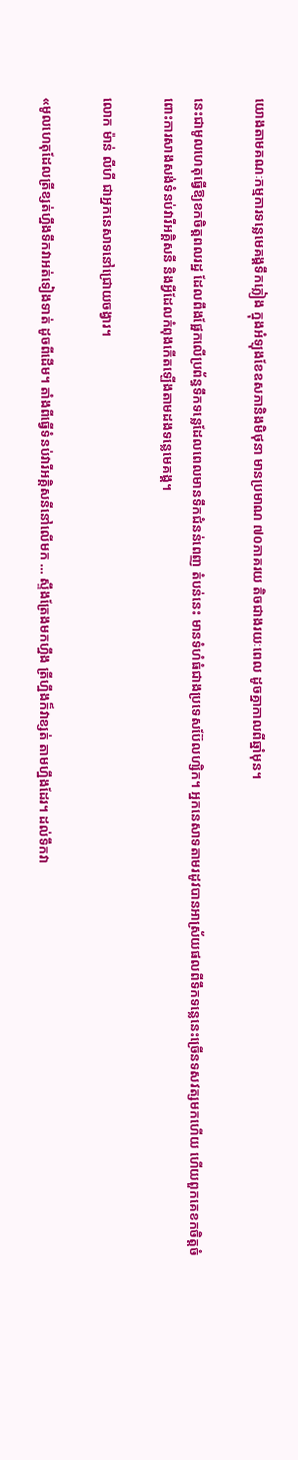យោងតាមគណៈកម្មការទន្លេមេគង្គទឹកភ្លៀង ក្នុងអំឡុងខែឧសភានិងមិថុនា មានប្រមាណ ៧០ភាគរយ តិចជាងរយៈពេល ដូចគ្នាកាលពីឆ្នាំមុន។

នេះជាមូលហេតុធ្វើឱ្យខកចិត្តពលរដ្ឋ ដែលពឹងផ្អែកលើប្រព័ន្ធទឹកទន្លេដែលពេលមានទឹកជំនន់ពេញ តំបន់នេះ មានទំហំធំជាងប្រទេសប៊ែលហ្សិក។ អ្នកនេសាទតាមរដូវបានអាស្រ័យផលពីទឹកទន្លេនេះច្រើនទសវត្សមកហើយ ហើយពួកគេខកចិត្តចំពោះការសាងសង់ទំនប់វារីអគ្គិសនី និងអ្វីដែលកំពុងកើតឡើងតាមដងទន្លេមេគង្គ។

លោក ម៉ាន់ លីហី ជាអ្នកនេសាទនៅជ្រោយចង្វារ។

«មូលហេតុដែលត្រីខ្សត់ហ្នឹងទឹកវាអត់ទៀងទាត់ ដូចពីដើម។ តាំងពីធ្វើទំនប់វារីអគ្គិសនីនៅលើមក … ស្ទឹងត្រែងមកហ្នឹង ត្រីហ្នឹងក៏វាខ្សត់ តាមហ្នឹងដែរ។ ដល់ទឹកវា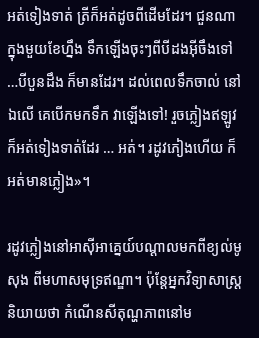អត់ទៀងទាត់ ត្រីក៏អត់ដូចពីដើមដែរ។ ជួនណាក្នុងមួយខែហ្នឹង ទឹកឡើងចុះៗពីបីដងអ៊ីចឹងទៅ…បីបួនដឹង ក៏មានដែរ។ ដល់ពេលទឹកចាល់ នៅឯលើ គេបើកមកទឹក វាឡើងទៅ! រួចភ្លៀងឥឡូវ ក៏អត់ទៀងទាត់ដែរ … អត់។ រដូវភៀងហើយ ក៏អត់មានភ្លៀង»។

រដូវភ្លៀងនៅអាស៊ីអាគ្នេយ៍បណ្តាលមកពីខ្យល់មូសុង ពីមហាសមុទ្រឥណ្ឌា។ ប៉ុន្តែអ្នកវិទ្យាសាស្ត្រនិយាយថា កំណើនសីតុណ្ហភាពនៅម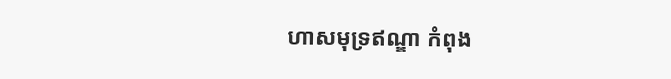ហាសមុទ្រឥណ្ឌា កំពុង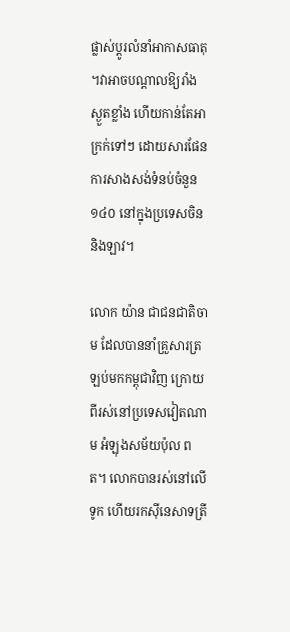ផ្លាស់ប្តូរលំនាំអាកាសធាតុ ។វាអាចបណ្តាលឱ្យរាំងស្ងួតខ្លាំង ហើយកាន់តែអាក្រក់ទៅៗ ដោយសារផែនការសាងសង់ទំនប់ចំនួន ១៤០ នៅក្នុងប្រទេសចិន និងឡាវ។

លោក យ៉ាន ជាជនជាតិចាម ដែលបាននាំគ្រួសារត្រឡប់មកកម្ពុជាវិញ ក្រោយពីរស់នៅប្រទេសវៀតណាម អំឡុងសម័យប៉ុល ពត។ លោកបានរស់នៅលើទូក ហើយរកស៊ីនេសាទត្រី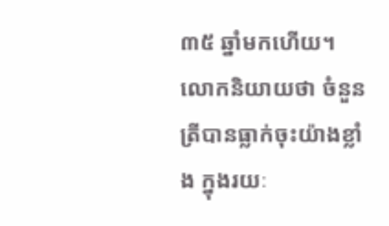៣៥ ឆ្នាំមកហើយ។ លោកនិយាយថា ចំនួនត្រីបានធ្លាក់ចុះយ៉ាងខ្លាំង ក្នុងរយៈ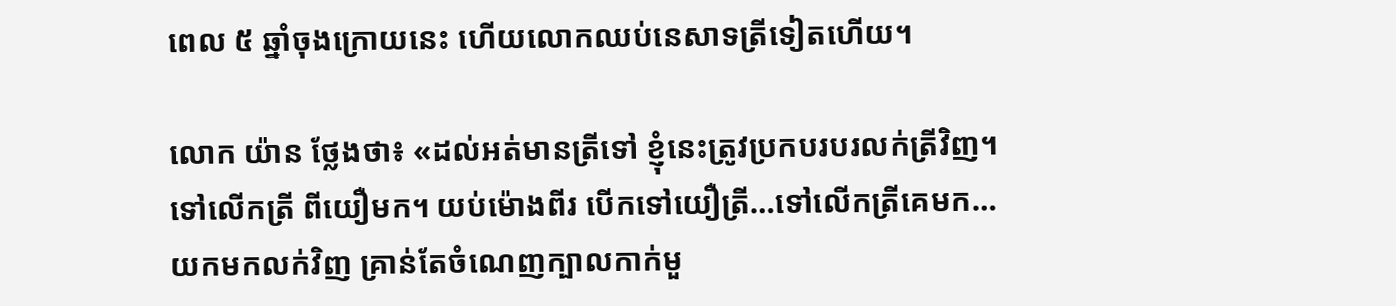ពេល ៥ ឆ្នាំចុងក្រោយនេះ ហើយលោកឈប់នេសាទត្រីទៀតហើយ។

លោក យ៉ាន ថ្លែងថា៖ «ដល់អត់មានត្រីទៅ ខ្ញុំនេះត្រូវប្រកបរបរលក់ត្រីវិញ។ ទៅលើកត្រី ពីយឿមក។ យប់ម៉ោងពីរ បើកទៅយឿត្រី…ទៅលើកត្រីគេមក…យកមកលក់វិញ គ្រាន់តែចំណេញក្បាលកាក់មួ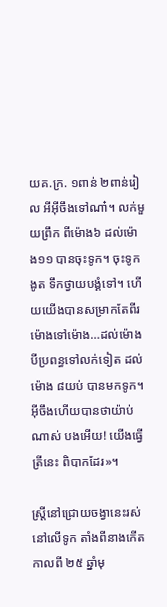យគ.ក្រ. ១ពាន់ ២ពាន់រៀល អីអ៊ីចឹងទៅណា៎។ លក់មួយព្រឹក ពីម៉ោង៦ ដល់ម៉ោង១១ បានចុះទូក។ ចុះទូកងូត ទឹកថ្វាយបង្គំទៅ។ ហើយយើងបានសម្រាកតែពីរម៉ោងទៅម៉ោង…ដល់ម៉ោងបីប្រពន្ធទៅលក់ទៀត ដល់ម៉ោង ៨យប់ បានមកទូក។ អ៊ីចឹងហើយបានថាយ៉ាប់ណាស់ បងអើយ! យើងធ្វើត្រីនេះ ពិបាកដែរ»។

ស្រ្តីនៅជ្រោយចង្វានេះរស់នៅលើទូក តាំងពីនាងកើតកាលពី ២៥ ឆ្នាំមុ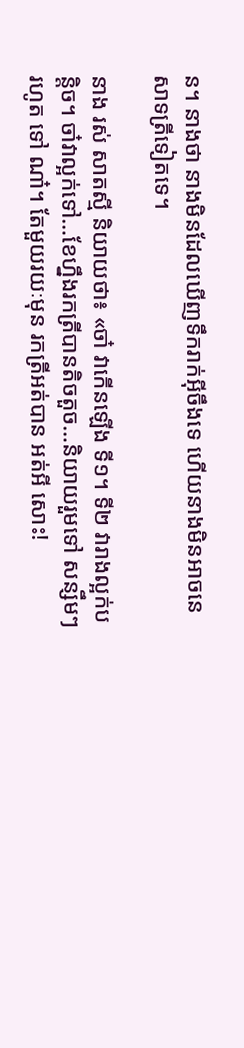ន។ នាងថា នាងមិនដែលឃើញទឹករាក់អ៊ីចឹងទេ ហើយនាងមិនអាចនេសាទត្រីទៀតទេ។

នាង រស់ សាតស្មី និយាយថា៖ «ចា៎ វាកើនឡើង ទី១។ ទី២ វារាងល្អក់បន្តិច។ ចា៎វាល្អក់ទៅ…ខែហ្នឹងរកត្រីបានតិចតួច…និយាយរួមទៅ សន្សឹមៗរហូត ទៅ ណា៎។ តែមួយរយៈមុន រកត្រីអត់បាន អត់អី សោះ!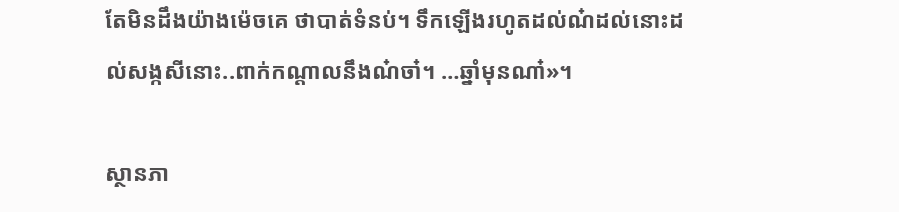តែមិនដឹងយ៉ាងម៉េចគេ ថាបាត់ទំនប់។ ទឹកឡើងរហូតដល់ណ៎ដល់នោះដល់សង្កសីនោះ..ពាក់កណ្តាលនឹងណ៎ចា៎។ …ឆ្នាំមុនណា៎»។

ស្ថានភា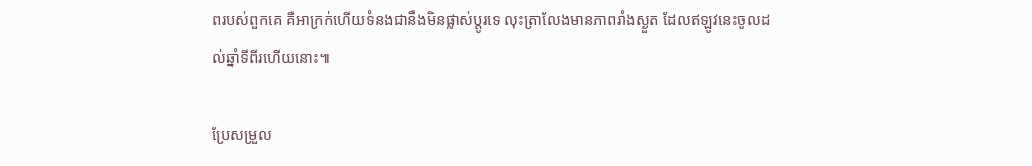ពរបស់ពួកគេ គឺអាក្រក់ហើយទំនងជានឹងមិនផ្លាស់ប្តូរទេ លុះត្រាលែងមានភាពរាំងស្ងួត ដែលឥឡូវនេះចូលដល់ឆ្នាំទីពីរហើយនោះ៕

ប្រែសម្រួល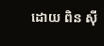ដោយ ពិន ស៊ី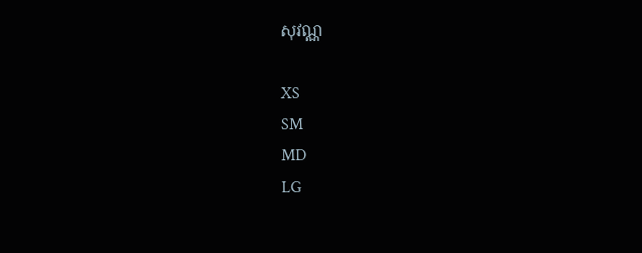សុវណ្ណ

XS
SM
MD
LG